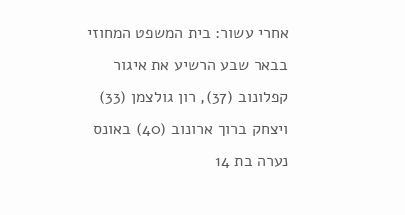אחרי עשור: בית המשפט המחוזי בבאר שבע הרשיע את איגור קפלונוב (37), רון גולצמן (33) ויצחק ברוך ארונוב (40) באונס נערה בת 14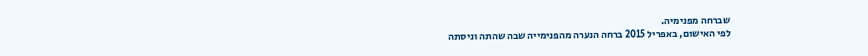שברחה מפנימיה.
לפי האישום, באפריל 2015 ברחה הנערה מהפנימייה שבה שהתה וניסתה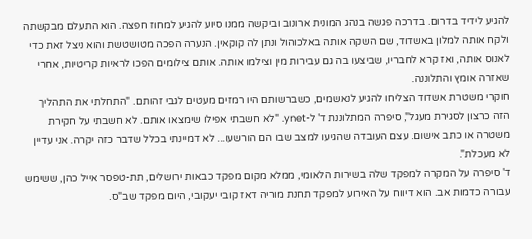להגיע לידיד בדרום. בדרכה פגשה בנהג המונית ארונוב וביקשה ממנו סיוע להגיע למחוז חפצה. הוא התעלם מבקשתה ולקח אותה למלון באשדוד, שם השקה אותה באלכוהול ונתן לה קוקאין. הנערה הפכה מטושטשת והוא ניצל זאת כדי לאנוס אותה, ואז קרא לחבריו, שביצעו בה גם עבירות מין וצילמו אותה. אותם צילומים הפכו לראיות קריטיות, אחרי שאזרה אומץ והתלוננה.
חוקרי משטרת אשדוד הצליחו להגיע לנאשמים, כשברשותם היו רמזים מעטים לגבי זהותם. "התחלתי את התהליך הזה כרצון לסגירת מעגל", סיפרה המתלוננת ד' ל-ynet. "לא חשבתי אפילו שימצאו אותם. לא חשבתי על חקירת משטרה או כתב אישום. עצם העובדה שהגיעו למצב שבו הם הורשעו... לא דמיינתי בכלל שדבר כזה יקרה. אני עדיין לא מעכלת".
ד' סיפרה על המקרה למפקד שלה בשירות הלאומי, ממלא מקום מפקד כבאות ירושלים, תת-טפסר אייל כהן, ששימש עבורה כדמות אב. הוא דיווח על האירוע למפקד תחנת מוריה דאז קובי יעקובי, היום מפקד שב"ס.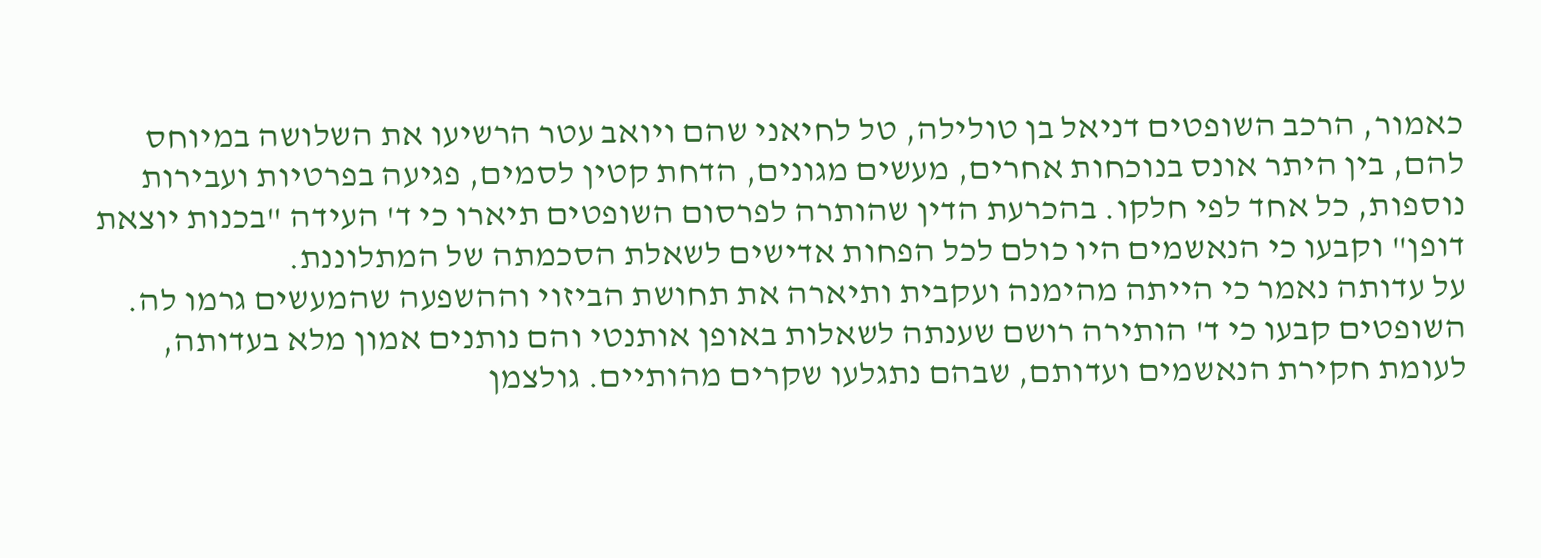כאמור, הרכב השופטים דניאל בן טולילה, טל לחיאני שהם ויואב עטר הרשיעו את השלושה במיוחס להם, בין היתר אונס בנוכחות אחרים, מעשים מגונים, הדחת קטין לסמים, פגיעה בפרטיות ועבירות נוספות, כל אחד לפי חלקו. בהכרעת הדין שהותרה לפרסום השופטים תיארו כי ד' העידה "בכנות יוצאת דופן" וקבעו כי הנאשמים היו כולם לכל הפחות אדישים לשאלת הסכמתה של המתלוננת.
על עדותה נאמר כי הייתה מהימנה ועקבית ותיארה את תחושת הביזוי וההשפעה שהמעשים גרמו לה. השופטים קבעו כי ד' הותירה רושם שענתה לשאלות באופן אותנטי והם נותנים אמון מלא בעדותה, לעומת חקירת הנאשמים ועדותם, שבהם נתגלעו שקרים מהותיים. גולצמן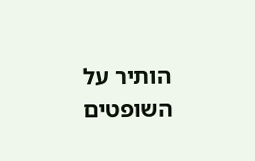הותיר על השופטים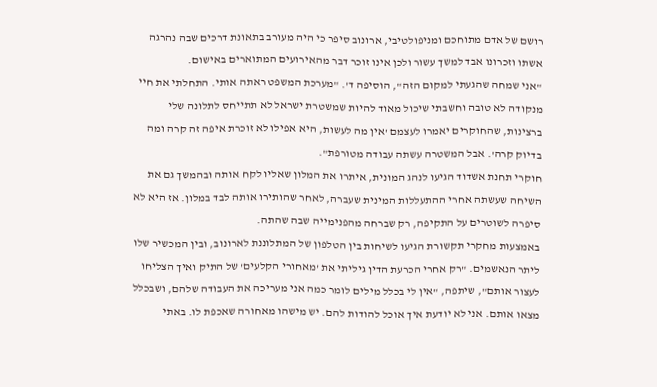רושם של אדם מתוחכם ומניפולטיבי, ארונוב סיפר כי היה מעורב בתאונת דרכים שבה נהרגה אשתו וזכרונו אבד למשך עשור ולכן אינו זוכר דבר מהאירועים המתוארים באישום.
"אני שמחה שהגעתי למקום הזה", הוסיפה ד'. "מערכת המשפט ראתה אותי. התחלתי את חיי מנקודה לא טובה וחשבתי שיכול מאוד להיות שמשטרת ישראל לא תתייחס לתלונה שלי ברצינות, שהחוקרים יאמרו לעצמם 'אין מה לעשות, היא אפילו לא זוכרת איפה זה קרה ומה בדיוק קרה'. אבל המשטרה עשתה עבודה מטורפת".
חוקרי תחנת אשדוד הגיעו לנהג המונית, איתרו את המלון שאליו לקח אותה ובהמשך גם את השיחה שעשתה אחרי ההתעללות המינית שעברה, לאחר שהותירו אותה לבד במלון. אז היא לא סיפרה לשוטרים על התקיפה, רק שברחה מהפנימייה שבה שהתה.
באמצעות מחקרי תקשורת הגיעו לשיחות בין הטלפון של המתלוננת לארונוב, ובין המכשיר שלו ליתר הנאשמים. "רק אחרי הכרעת הדין גיליתי את 'מאחורי הקלעים' של התיק ואיך הצליחו לעצור אותם", שיתפה, "אין לי בכלל מילים לומר כמה אני מעריכה את העבודה שלהם, ושבכלל מצאו אותם. אני לא יודעת איך אוכל להודות להם. יש מישהו מאחורה שאכפת לו. באתי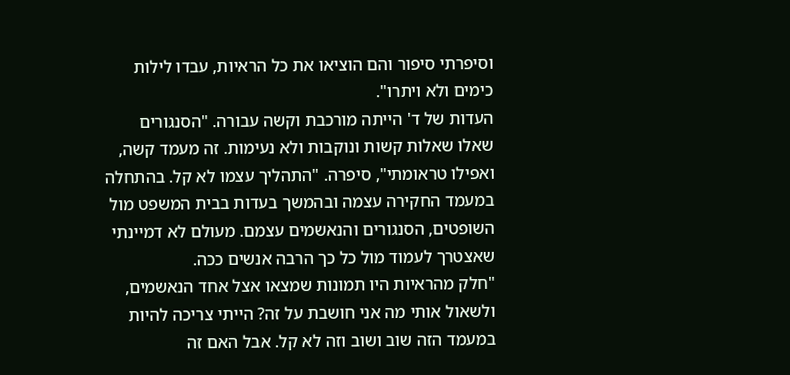וסיפרתי סיפור והם הוציאו את כל הראיות, עבדו לילות כימים ולא ויתרו".
העדות של ד' הייתה מורכבת וקשה עבורה. "הסנגורים שאלו שאלות קשות ונוקבות ולא נעימות. זה מעמד קשה, ואפילו טראומתי", סיפרה. "התהליך עצמו לא קל. בהתחלה במעמד החקירה עצמה ובהמשך בעדות בבית המשפט מול השופטים, הסנגורים והנאשמים עצמם. מעולם לא דמיינתי שאצטרך לעמוד מול כל כך הרבה אנשים ככה.
"חלק מהראיות היו תמונות שמצאו אצל אחד הנאשמים, ולשאול אותי מה אני חושבת על זה? הייתי צריכה להיות במעמד הזה שוב ושוב וזה לא קל. אבל האם זה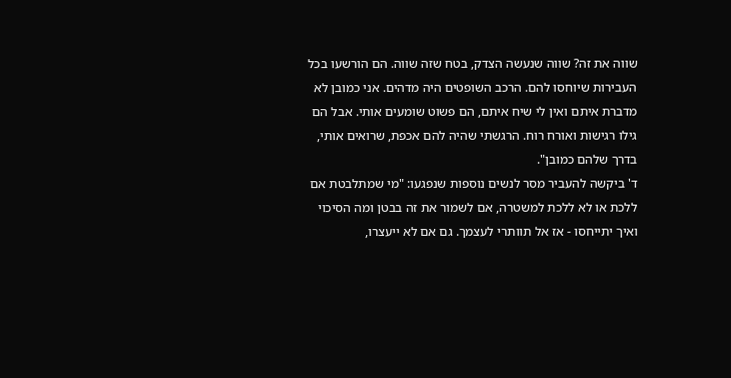שווה את זה? שווה שנעשה הצדק, בטח שזה שווה. הם הורשעו בכל העבירות שיוחסו להם. הרכב השופטים היה מדהים. אני כמובן לא מדברת איתם ואין לי שיח איתם, הם פשוט שומעים אותי. אבל הם גילו רגישות ואורח רוח. הרגשתי שהיה להם אכפת, שרואים אותי, בדרך שלהם כמובן".
ד' ביקשה להעביר מסר לנשים נוספות שנפגעו: "מי שמתלבטת אם ללכת או לא ללכת למשטרה, אם לשמור את זה בבטן ומה הסיכוי ואיך יתייחסו - אז אל תוותרי לעצמך. גם אם לא ייעצרו,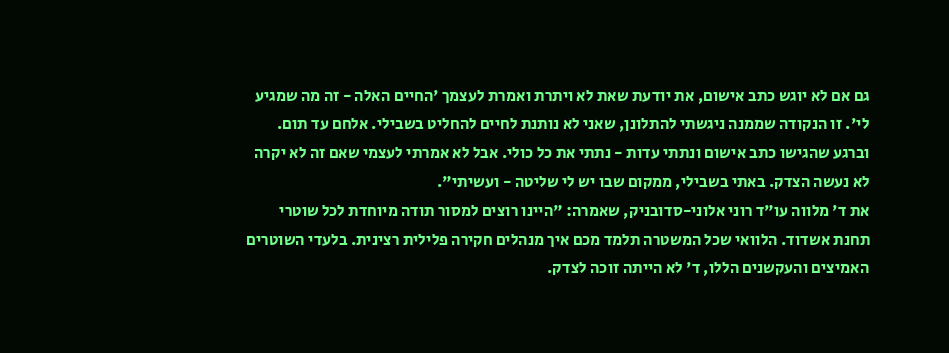גם אם לא יוגש כתב אישום, את יודעת שאת לא ויתרת ואמרת לעצמך 'החיים האלה - זה מה שמגיע לי'. זו הנקודה שממנה ניגשתי להתלונן, שאני לא נותנת לחיים להחליט בשבילי. אלחם עד תום. וברגע שהגישו כתב אישום ונתתי עדות - נתתי את כל כולי. אבל לא אמרתי לעצמי שאם זה לא יקרה לא נעשה הצדק. באתי בשבילי, ממקום שבו יש לי שליטה - ועשיתי".
את ד' מלווה עו"ד רוני אלוני-סדובניק, שאמרה: "היינו רוצים למסור תודה מיוחדת לכל שוטרי תחנת אשדוד. הלוואי שכל המשטרה תלמד מכם איך מנהלים חקירה פלילית רצינית. בלעדי השוטרים האמיצים והעקשנים הללו, ד' לא הייתה זוכה לצדק.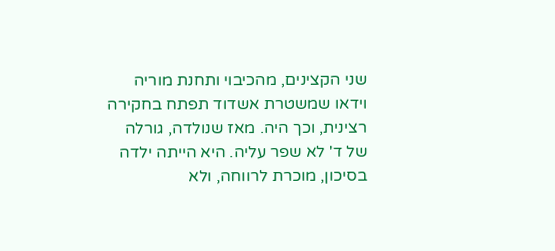שני הקצינים, מהכיבוי ותחנת מוריה וידאו שמשטרת אשדוד תפתח בחקירה רצינית, וכך היה. מאז שנולדה, גורלה של ד' לא שפר עליה. היא הייתה ילדה בסיכון, מוכרת לרווחה, ולא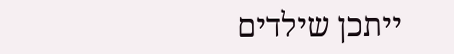ייתכן שילדים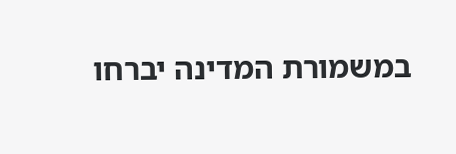במשמורת המדינה יברחו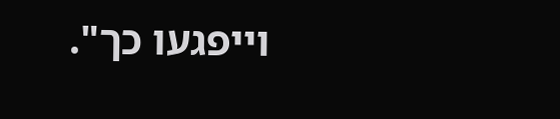וייפגעו כך".